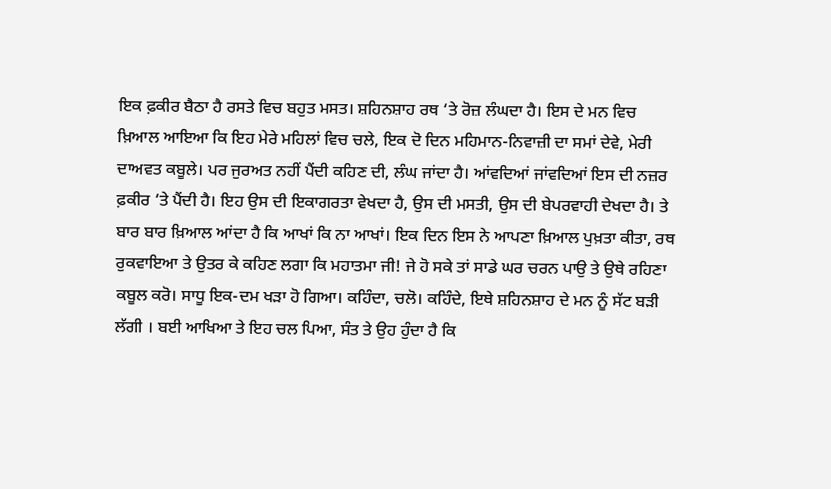ਇਕ ਫ਼ਕੀਰ ਬੈਠਾ ਹੈ ਰਸਤੇ ਵਿਚ ਬਹੁਤ ਮਸਤ। ਸ਼ਹਿਨਸ਼ਾਹ ਰਥ ‘ਤੇ ਰੋਜ਼ ਲੰਘਦਾ ਹੈ। ਇਸ ਦੇ ਮਨ ਵਿਚ ਖ਼ਿਆਲ ਆਇਆ ਕਿ ਇਹ ਮੇਰੇ ਮਹਿਲਾਂ ਵਿਚ ਚਲੇ, ਇਕ ਦੋ ਦਿਨ ਮਹਿਮਾਨ-ਨਿਵਾਜ਼ੀ ਦਾ ਸਮਾਂ ਦੇਵੇ, ਮੇਰੀ ਦਾਅਵਤ ਕਬੂਲੇ। ਪਰ ਜੁਰਅਤ ਨਹੀਂ ਪੈਂਦੀ ਕਹਿਣ ਦੀ, ਲੰਘ ਜਾਂਦਾ ਹੈ। ਆਂਵਦਿਆਂ ਜਾਂਵਦਿਆਂ ਇਸ ਦੀ ਨਜ਼ਰ ਫ਼ਕੀਰ ‘ਤੇ ਪੈਂਦੀ ਹੈ। ਇਹ ਉਸ ਦੀ ਇਕਾਗਰਤਾ ਵੇਖਦਾ ਹੈ, ਉਸ ਦੀ ਮਸਤੀ, ਉਸ ਦੀ ਬੇਪਰਵਾਹੀ ਦੇਖਦਾ ਹੈ। ਤੇ ਬਾਰ ਬਾਰ ਖ਼ਿਆਲ ਆਂਦਾ ਹੈ ਕਿ ਆਖਾਂ ਕਿ ਨਾ ਆਖਾਂ। ਇਕ ਦਿਨ ਇਸ ਨੇ ਆਪਣਾ ਖ਼ਿਆਲ ਪੁਖ਼ਤਾ ਕੀਤਾ, ਰਥ ਰੁਕਵਾਇਆ ਤੇ ਉਤਰ ਕੇ ਕਹਿਣ ਲਗਾ ਕਿ ਮਹਾਤਮਾ ਜੀ! ਜੇ ਹੋ ਸਕੇ ਤਾਂ ਸਾਡੇ ਘਰ ਚਰਨ ਪਾਉ ਤੇ ਉਥੇ ਰਹਿਣਾ ਕਬੂਲ ਕਰੋ। ਸਾਧੂ ਇਕ-ਦਮ ਖੜਾ ਹੋ ਗਿਆ। ਕਹਿੰਦਾ, ਚਲੋ। ਕਹਿੰਦੇ, ਇਥੇ ਸ਼ਹਿਨਸ਼ਾਹ ਦੇ ਮਨ ਨੂੰ ਸੱਟ ਬੜੀ ਲੱਗੀ । ਬਈ ਆਖਿਆ ਤੇ ਇਹ ਚਲ ਪਿਆ, ਸੰਤ ਤੇ ਉਹ ਹੁੰਦਾ ਹੈ ਕਿ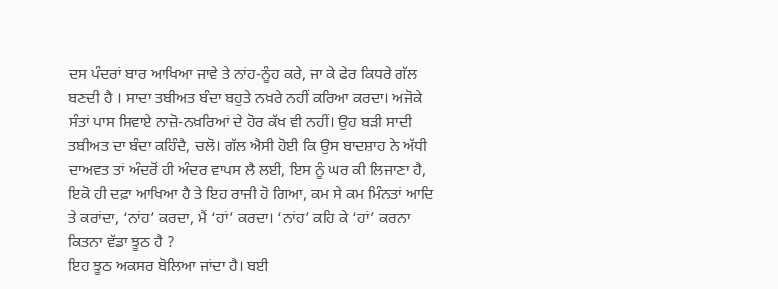ਦਸ ਪੰਦਰਾਂ ਬਾਰ ਆਖਿਆ ਜਾਵੇ ਤੇ ਨਾਂਹ-ਨੂੰਹ ਕਰੇ, ਜਾ ਕੇ ਫੇਰ ਕਿਧਰੇ ਗੱਲ ਬਣਦੀ ਹੈ । ਸਾਦਾ ਤਬੀਅਤ ਬੰਦਾ ਬਹੁਤੇ ਨਖ਼ਰੇ ਨਹੀਂ ਕਰਿਆ ਕਰਦਾ। ਅਜੋਕੇ ਸੰਤਾਂ ਪਾਸ ਸਿਵਾਏ ਨਾਜ਼ੋ-ਨਖ਼ਰਿਆਂ ਦੇ ਹੋਰ ਕੱਖ ਵੀ ਨਹੀਂ। ਉਹ ਬੜੀ ਸਾਦੀ ਤਬੀਅਤ ਦਾ ਬੰਦਾ ਕਹਿੰਦੈ, ਚਲੋ। ਗੱਲ ਐਸੀ ਹੋਈ ਕਿ ਉਸ ਬਾਦਸ਼ਾਹ ਨੇ ਅੱਧੀ ਦਾਅਵਤ ਤਾਂ ਅੰਦਰੋਂ ਹੀ ਅੰਦਰ ਵਾਪਸ ਲੈ ਲਈ, ਇਸ ਨੂੰ ਘਰ ਕੀ ਲਿਜਾਣਾ ਹੈ, ਇਕੋ ਹੀ ਦਫ਼ਾ ਆਖਿਆ ਹੈ ਤੇ ਇਹ ਰਾਜੀ ਹੋ ਗਿਆ, ਕਮ ਸੇ ਕਮ ਮਿੰਨਤਾਂ ਆਦਿ ਤੇ ਕਰਾਂਦਾ, ‘ਨਾਂਹ’ ਕਰਦਾ, ਮੈਂ ‘ਹਾਂ’ ਕਰਦਾ। ‘ਨਾਂਹ’ ਕਹਿ ਕੇ ‘ਹਾਂ’ ਕਰਨਾ ਕਿਤਨਾ ਵੱਡਾ ਝੂਠ ਹੈ ?
ਇਹ ਝੂਠ ਅਕਸਰ ਬੋਲਿਆ ਜਾਂਦਾ ਹੈ। ਬਈ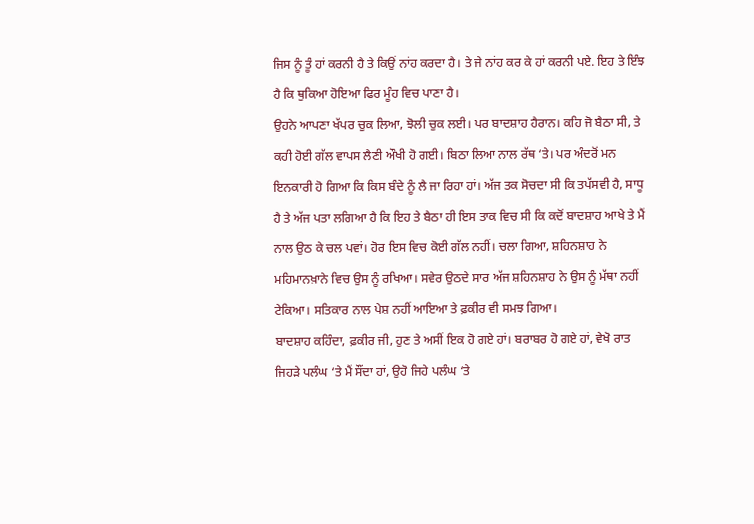ਜਿਸ ਨੂੰ ਤੂੰ ਹਾਂ ਕਰਨੀ ਹੈ ਤੇ ਕਿਉਂ ਨਾਂਹ ਕਰਦਾ ਹੈ। ਤੇ ਜੇ ਨਾਂਹ ਕਰ ਕੇ ਹਾਂ ਕਰਨੀ ਪਏ. ਇਹ ਤੇ ਇੰਝ ਹੈ ਕਿ ਥੁਕਿਆ ਹੋਇਆ ਫਿਰ ਮੂੰਹ ਵਿਚ ਪਾਣਾ ਹੈ।
ਉਹਨੇ ਆਪਣਾ ਖੱਪਰ ਚੁਕ ਲਿਆ, ਝੋਲੀ ਚੁਕ ਲਈ। ਪਰ ਬਾਦਸ਼ਾਹ ਹੈਰਾਨ। ਕਹਿ ਜੋ ਬੈਠਾ ਸੀ, ਤੇ ਕਹੀ ਹੋਈ ਗੱਲ ਵਾਪਸ ਲੈਣੀ ਔਖੀ ਹੋ ਗਈ। ਬਿਠਾ ਲਿਆ ਨਾਲ ਰੱਥ ‘ਤੇ। ਪਰ ਅੰਦਰੋਂ ਮਨ ਇਨਕਾਰੀ ਹੋ ਗਿਆ ਕਿ ਕਿਸ ਬੰਦੇ ਨੂੰ ਲੈ ਜਾ ਰਿਹਾ ਹਾਂ। ਅੱਜ ਤਕ ਸੋਚਦਾ ਸੀ ਕਿ ਤਪੱਸਵੀ ਹੈ, ਸਾਧੂ ਹੈ ਤੇ ਅੱਜ ਪਤਾ ਲਗਿਆ ਹੈ ਕਿ ਇਹ ਤੇ ਬੈਠਾ ਹੀ ਇਸ ਤਾਕ ਵਿਚ ਸੀ ਕਿ ਕਦੋਂ ਬਾਦਸ਼ਾਹ ਆਖੇ ਤੇ ਮੈਂ ਨਾਲ ਉਠ ਕੇ ਚਲ ਪਵਾਂ। ਹੋਰ ਇਸ ਵਿਚ ਕੋਈ ਗੱਲ ਨਹੀਂ। ਚਲਾ ਗਿਆ, ਸ਼ਹਿਨਸ਼ਾਹ ਨੇ ਮਹਿਮਾਨਖ਼ਾਨੇ ਵਿਚ ਉਸ ਨੂੰ ਰਖਿਆ। ਸਵੇਰ ਉਠਦੇ ਸਾਰ ਅੱਜ ਸ਼ਹਿਨਸ਼ਾਹ ਨੇ ਉਸ ਨੂੰ ਮੱਥਾ ਨਹੀਂ ਟੇਕਿਆ। ਸਤਿਕਾਰ ਨਾਲ ਪੇਸ਼ ਨਹੀਂ ਆਇਆ ਤੇ ਫ਼ਕੀਰ ਵੀ ਸਮਝ ਗਿਆ।
ਬਾਦਸ਼ਾਹ ਕਹਿੰਦਾ, ਫ਼ਕੀਰ ਜੀ, ਹੁਣ ਤੇ ਅਸੀਂ ਇਕ ਹੋ ਗਏ ਹਾਂ। ਬਰਾਬਰ ਹੋ ਗਏ ਹਾਂ, ਵੇਖੋ ਰਾਤ ਜਿਹੜੇ ਪਲੰਘ ‘ਤੇ ਮੈਂ ਸੌਂਦਾ ਹਾਂ, ਉਹੋ ਜਿਹੇ ਪਲੰਘ ‘ਤੇ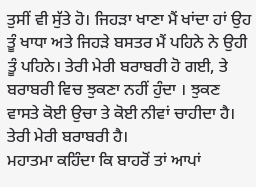ਤੁਸੀਂ ਵੀ ਸੁੱਤੇ ਹੋ। ਜਿਹੜਾ ਖਾਣਾ ਮੈਂ ਖਾਂਦਾ ਹਾਂ ਉਹ ਤੂੰ ਖਾਧਾ ਅਤੇ ਜਿਹੜੇ ਬਸਤਰ ਮੈਂ ਪਹਿਨੇ ਨੇ ਉਹੀ ਤੂੰ ਪਹਿਨੇ। ਤੇਰੀ ਮੇਰੀ ਬਰਾਬਰੀ ਹੋ ਗਈ, ਤੇ ਬਰਾਬਰੀ ਵਿਚ ਝੁਕਣਾ ਨਹੀਂ ਹੁੰਦਾ । ਝੁਕਣ ਵਾਸਤੇ ਕੋਈ ਉਚਾ ਤੇ ਕੋਈ ਨੀਵਾਂ ਚਾਹੀਦਾ ਹੈ। ਤੇਰੀ ਮੇਰੀ ਬਰਾਬਰੀ ਹੈ।
ਮਹਾਤਮਾ ਕਹਿੰਦਾ ਕਿ ਬਾਹਰੋਂ ਤਾਂ ਆਪਾਂ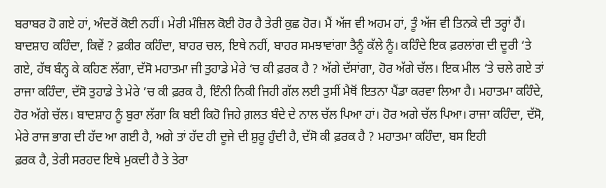ਬਰਾਬਰ ਹੋ ਗਏ ਹਾਂ, ਅੰਦਰੋਂ ਕੋਈ ਨਹੀਂ। ਮੇਰੀ ਮੰਜ਼ਿਲ ਕੋਈ ਹੋਰ ਹੈ ਤੇਰੀ ਕੁਛ ਹੋਰ। ਮੈਂ ਅੱਜ ਵੀ ਅਹਮ ਹਾਂ, ਤੂੰ ਅੱਜ ਵੀ ਤਿਨਕੇ ਦੀ ਤਰ੍ਹਾਂ ਹੈਂ। ਬਾਦਸ਼ਾਹ ਕਹਿੰਦਾ, ਕਿਵੇਂ ? ਫ਼ਕੀਰ ਕਹਿੰਦਾ, ਬਾਹਰ ਚਲ, ਇਥੇ ਨਹੀਂ, ਬਾਹਰ ਸਮਝਾਵਾਂਗਾ ਤੈਨੂੰ ਕੱਲੇ ਨੂੰ। ਕਹਿੰਦੇ ਇਕ ਫ਼ਰਲਾਂਗ ਦੀ ਦੂਰੀ ‘ਤੇ ਗਏ, ਹੱਥ ਬੰਨ੍ਹ ਕੇ ਕਹਿਣ ਲੱਗਾ, ਦੱਸੋ ਮਹਾਤਮਾ ਜੀ ਤੁਹਾਡੇ ਮੇਰੇ ‘ਚ ਕੀ ਫ਼ਰਕ ਹੈ ? ਅੱਗੇ ਦੱਸਾਂਗਾ, ਹੋਰ ਅੱਗੇ ਚੱਲ। ਇਕ ਮੀਲ ‘ਤੇ ਚਲੇ ਗਏ ਤਾਂ ਰਾਜਾ ਕਹਿੰਦਾ, ਦੱਸੋ ਤੁਹਾਡੇ ਤੇ ਮੇਰੇ ’ਚ ਕੀ ਫ਼ਰਕ ਹੈ, ਇੰਨੀ ਨਿਕੀ ਜਿਹੀ ਗੱਲ ਲਈ ਤੁਸੀਂ ਮੈਥੋਂ ਇਤਨਾ ਪੈਂਡਾ ਕਰਵਾ ਲਿਆ ਹੈ। ਮਹਾਤਮਾ ਕਹਿੰਦੇ, ਹੋਰ ਅੱਗੇ ਚੱਲ। ਬਾਦਸ਼ਾਹ ਨੂੰ ਬੁਰਾ ਲੱਗਾ ਕਿ ਬਈ ਕਿਹੋ ਜਿਹੇ ਗ਼ਲਤ ਬੰਦੇ ਦੇ ਨਾਲ ਚੱਲ ਪਿਆ ਹਾਂ। ਹੋਰ ਅਗੇ ਚੱਲ ਪਿਆ। ਰਾਜਾ ਕਹਿੰਦਾ, ਦੱਸੋ, ਮੇਰੇ ਰਾਜ ਭਾਗ ਦੀ ਹੱਦ ਆ ਗਈ ਹੈ, ਅਗੇ ਤਾਂ ਹੱਦ ਹੀ ਦੂਜੇ ਦੀ ਸ਼ੁਰੂ ਹੁੰਦੀ ਹੈ, ਦੱਸੋ ਕੀ ਫ਼ਰਕ ਹੈ ? ਮਹਾਤਮਾ ਕਹਿੰਦਾ, ਬਸ ਇਹੀ
ਫ਼ਰਕ ਹੈ, ਤੇਰੀ ਸਰਹਦ ਇਥੇ ਮੁਕਦੀ ਹੈ ਤੇ ਤੇਰਾ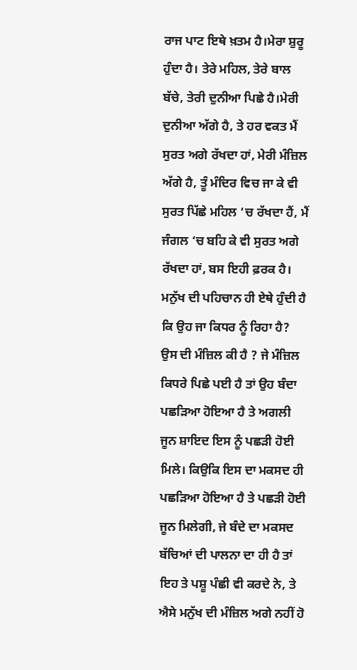ਰਾਜ ਪਾਟ ਇਥੇ ਖ਼ਤਮ ਹੈ।ਮੇਰਾ ਸ਼ੁਰੂ ਹੁੰਦਾ ਹੈ। ਤੇਰੇ ਮਹਿਲ, ਤੇਰੇ ਬਾਲ ਬੱਚੇ, ਤੇਰੀ ਦੁਨੀਆ ਪਿਛੇ ਹੈ।ਮੇਰੀ ਦੁਨੀਆ ਅੱਗੇ ਹੈ, ਤੇ ਹਰ ਵਕਤ ਮੈਂ ਸੁਰਤ ਅਗੇ ਰੱਖਦਾ ਹਾਂ, ਮੇਰੀ ਮੰਜ਼ਿਲ ਅੱਗੇ ਹੈ, ਤੂੰ ਮੰਦਿਰ ਵਿਚ ਜਾ ਕੇ ਵੀ ਸੁਰਤ ਪਿੱਛੇ ਮਹਿਲ ‘ਚ ਰੱਖਦਾ ਹੈਂ, ਮੈਂ ਜੰਗਲ ‘ਚ ਬਹਿ ਕੇ ਵੀ ਸੁਰਤ ਅਗੇ ਰੱਖਦਾ ਹਾਂ, ਬਸ ਇਹੀ ਫ਼ਰਕ ਹੈ।
ਮਨੁੱਖ ਦੀ ਪਹਿਚਾਨ ਹੀ ਏਥੇ ਹੁੰਦੀ ਹੈ ਕਿ ਉਹ ਜਾ ਕਿਧਰ ਨੂੰ ਰਿਹਾ ਹੈ? ਉਸ ਦੀ ਮੰਜ਼ਿਲ ਕੀ ਹੈ ? ਜੇ ਮੰਜ਼ਿਲ ਕਿਧਰੇ ਪਿਛੇ ਪਈ ਹੈ ਤਾਂ ਉਹ ਬੰਦਾ ਪਛੜਿਆ ਹੋਇਆ ਹੈ ਤੇ ਅਗਲੀ ਜੂਨ ਸ਼ਾਇਦ ਇਸ ਨੂੰ ਪਛੜੀ ਹੋਈ ਮਿਲੇ। ਕਿਉਕਿ ਇਸ ਦਾ ਮਕਸਦ ਹੀ ਪਛੜਿਆ ਹੋਇਆ ਹੈ ਤੇ ਪਛੜੀ ਹੋਈ ਜੂਨ ਮਿਲੇਗੀ, ਜੇ ਬੰਦੇ ਦਾ ਮਕਸਦ ਬੱਚਿਆਂ ਦੀ ਪਾਲਨਾ ਦਾ ਹੀ ਹੈ ਤਾਂ ਇਹ ਤੇ ਪਸ਼ੂ ਪੰਛੀ ਵੀ ਕਰਦੇ ਨੇ, ਤੇ ਐਸੇ ਮਨੁੱਖ ਦੀ ਮੰਜ਼ਿਲ ਅਗੇ ਨਹੀਂ ਹੋ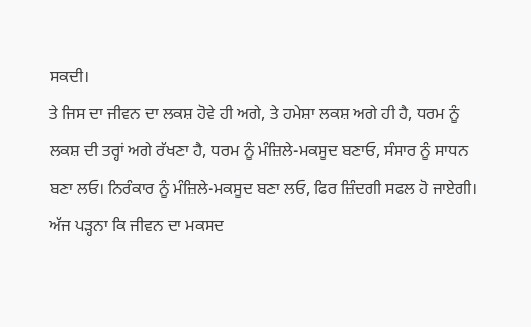ਸਕਦੀ।
ਤੇ ਜਿਸ ਦਾ ਜੀਵਨ ਦਾ ਲਕਸ਼ ਹੋਵੇ ਹੀ ਅਗੇ, ਤੇ ਹਮੇਸ਼ਾ ਲਕਸ਼ ਅਗੇ ਹੀ ਹੈ, ਧਰਮ ਨੂੰ ਲਕਸ਼ ਦੀ ਤਰ੍ਹਾਂ ਅਗੇ ਰੱਖਣਾ ਹੈ, ਧਰਮ ਨੂੰ ਮੰਜ਼ਿਲੇ-ਮਕਸੂਦ ਬਣਾਓ, ਸੰਸਾਰ ਨੂੰ ਸਾਧਨ ਬਣਾ ਲਓ। ਨਿਰੰਕਾਰ ਨੂੰ ਮੰਜ਼ਿਲੇ-ਮਕਸੂਦ ਬਣਾ ਲਓ, ਫਿਰ ਜ਼ਿੰਦਗੀ ਸਫਲ ਹੋ ਜਾਏਗੀ।
ਅੱਜ ਪੜ੍ਹਨਾ ਕਿ ਜੀਵਨ ਦਾ ਮਕਸਦ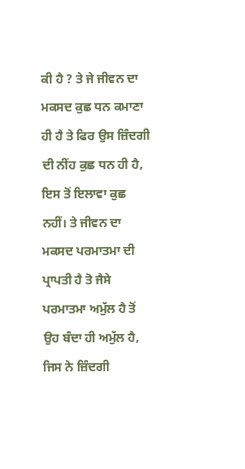ਕੀ ਹੈ ? ਤੇ ਜੇ ਜੀਵਨ ਦਾ ਮਕਸਦ ਕੁਛ ਧਨ ਕਮਾਣਾ ਹੀ ਹੈ ਤੇ ਫਿਰ ਉਸ ਜ਼ਿੰਦਗੀ ਦੀ ਨੀਂਹ ਕੁਛ ਧਨ ਹੀ ਹੈ, ਇਸ ਤੋਂ ਇਲਾਵਾ ਕੁਛ ਨਹੀਂ। ਤੇ ਜੀਵਨ ਦਾ ਮਕਸਦ ਪਰਮਾਤਮਾ ਦੀ ਪ੍ਰਾਪਤੀ ਹੈ ਤੋ ਜੈਸੇ ਪਰਮਾਤਮਾ ਅਮੁੱਲ ਹੈ ਤੋਂ ਉਹ ਬੰਦਾ ਹੀ ਅਮੁੱਲ ਹੈ, ਜਿਸ ਨੇ ਜ਼ਿੰਦਗੀ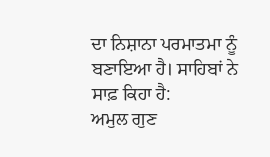ਦਾ ਨਿਸ਼ਾਨਾ ਪਰਮਾਤਮਾ ਨੂੰ ਬਣਾਇਆ ਹੈ। ਸਾਹਿਬਾਂ ਨੇ ਸਾਫ਼ ਕਿਹਾ ਹੈ:
ਅਮੁਲ ਗੁਣ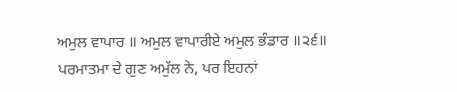ਅਮੁਲ ਵਾਪਾਰ ॥ ਅਮੁਲ ਵਾਪਾਰੀਏ ਅਮੁਲ ਭੰਡਾਰ ॥੨੬॥
ਪਰਮਾਤਮਾ ਦੇ ਗੁਣ ਅਮੁੱਲ ਨੇ, ਪਰ ਇਹਨਾਂ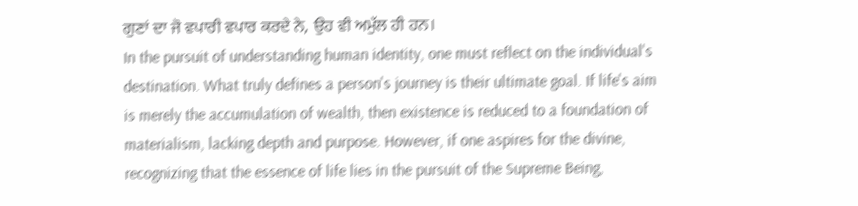ਗੁਣਾਂ ਦਾ ਜੋ ਵਪਾਰੀ ਵਪਾਰ ਕਰਦੇ ਨੇ, ਉਹ ਵੀ ਅਮੁੱਲ ਹੀ ਹਨ।
In the pursuit of understanding human identity, one must reflect on the individual's destination. What truly defines a person's journey is their ultimate goal. If life's aim is merely the accumulation of wealth, then existence is reduced to a foundation of materialism, lacking depth and purpose. However, if one aspires for the divine, recognizing that the essence of life lies in the pursuit of the Supreme Being,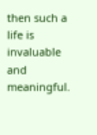then such a life is invaluable and meaningful.